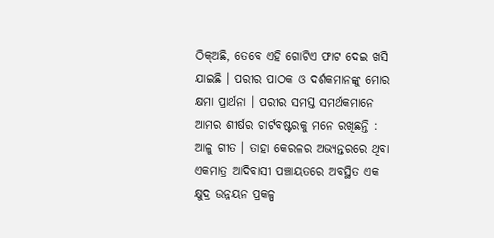ଠିକ୍ଅଛି, ତେବେ ଏହି ଗୋଟିଏ ଫାଟ ଦେଇ ଖସି ଯାଇଛି । ପରୀର ପାଠକ ଓ ଦର୍ଶକମାନଙ୍କୁ ମୋର କ୍ଷମା ପ୍ରାର୍ଥନା । ପରୀର ସମସ୍ତ ସମର୍ଥକମାନେ ଆମର ଶୀର୍ଷର ଚାର୍ଟବଷ୍ଟରକୁ ମନେ ରଖିଛନ୍ତି : ଆଳୁ ଗୀତ । ତାହା କେରଳର ଅଭ୍ୟନ୍ତରରେ ଥିବା ଏକମାତ୍ର ଆଦିବାସୀ ପଞ୍ଚାୟତରେ ଅବସ୍ଥିତ ଏକ କ୍ଷୁଦ୍ର ଉନ୍ନୟନ ପ୍ରକଳ୍ପ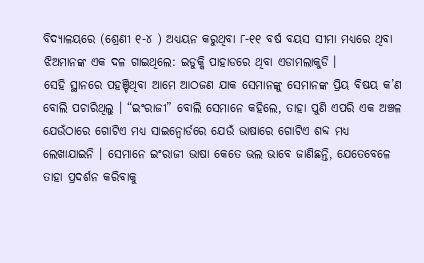ବିଦ୍ୟାଳୟରେ (ଶ୍ରେଣୀ ୧-୪ ) ଅଧ୍ୟୟନ କରୁଥିବା ୮-୧୧ ବର୍ଷ ବୟସ ସୀମା ମଧ୍ୟରେ ଥିବା ଝିଅମାନଙ୍କ ଏକ ଦଳ ଗାଇଥିଲେ: ଇଡୁକ୍କି ପାହାଡରେ ଥିବା ଏଡାମଲାକୁଡି ।
ସେହି ସ୍ଥାନରେ ପହଞ୍ଚିଥିବା ଆମେ ଆଠଜଣ ଯାକ ସେମାନଙ୍କୁ ସେମାନଙ୍କ ପ୍ରିୟ ବିଷୟ କ’ଣ ବୋଲି ପଚାରିଥିଲୁ । “ଇଂରାଜୀ” ବୋଲି ସେମାନେ କହିଲେ, ତାହା ପୁଣି ଏପରି ଏକ ଅଞ୍ଚଳ ଯେଉଁଠାରେ ଗୋଟିଏ ମଧ୍ୟ ସାଇନ୍ବୋର୍ଡରେ ଯେଉଁ ଭାଷାରେ ଗୋଟିଏ ଶବ୍ଦ ମଧ୍ୟ ଲେଖାଯାଇନି । ସେମାନେ ଇଂରାଜୀ ଭାଷା କେତେ ଭଲ ଭାବେ ଜାଣିଛନ୍ତି, ଯେତେବେଳେ ତାହା ପ୍ରଦର୍ଶନ କରିବାକୁ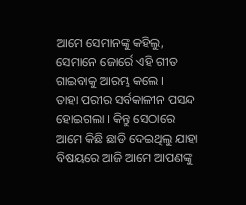ଆମେ ସେମାନଙ୍କୁ କହିଲୁ, ସେମାନେ ଜୋର୍ରେ ଏହି ଗୀତ ଗାଇବାକୁ ଆରମ୍ଭ କଲେ ।
ତାହା ପରୀର ସର୍ବକାଳୀନ ପସନ୍ଦ ହୋଇଗଲା । କିନ୍ତୁ ସେଠାରେ ଆମେ କିଛି ଛାଡି ଦେଇଥିଲୁ ଯାହା ବିଷୟରେ ଆଜି ଆମେ ଆପଣଙ୍କୁ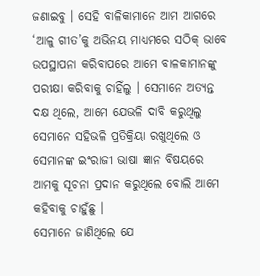ଜଣାଇବୁ । ସେହି ବାଳିକାମାନେ ଆମ ଆଗରେ ‘ଆଳୁ ଗୀତ’କୁ ଅଭିନୟ ମାଧ୍ୟମରେ ସଠିକ୍ ଭାବେ ଉପସ୍ଥାପନା କରିବାପରେ ଆମେ ବାଳକାମାନଙ୍କୁ ପରୀକ୍ଷା କରିବାକୁ ଚାହିଁଲୁ । ସେମାନେ ଅତ୍ୟନ୍ତ ଦକ୍ଷ ଥିଲେ, ଆମେ ଯେଭଳି ଦାବି କରୁଥିଲୁ ସେମାନେ ସହିଭଳି ପ୍ରତିକ୍ରିୟା ରଖୁଥିଲେ ଓ ସେମାନଙ୍କ ଇଂରାଜୀ ଭାଷା ଜ୍ଞାନ ବିଷୟରେ ଆମକୁ ସୂଚନା ପ୍ରଦାନ କରୁଥିଲେ ବୋଲି ଆମେ କହିବାକୁ ଚାହୁଁଛୁ ।
ସେମାନେ ଜାଣିଥିଲେ ଯେ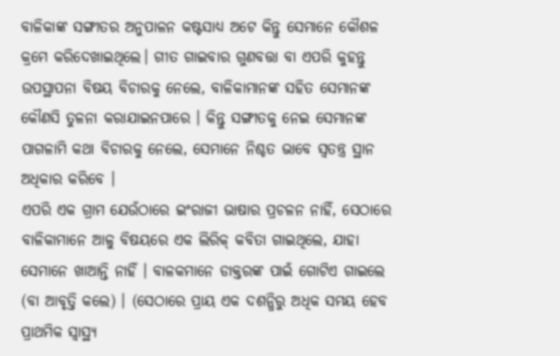ବାଳିକାଙ୍କ ସଙ୍ଗୀତର ଅନୁପାଳନ କଷ୍ଟସାଧ୍ୟ ଅଟେ କିନ୍ତୁ ସେମାନେ କୌଶଳ କ୍ରମେ କରିଦେଖାଇଥିଲେ। ଗୀତ ଗାଇବାର ଗୁଣବତ୍ତା ବା ଏପରି କୁହନ୍ତୁ ଉପସ୍ଥାପନା ବିଷୟ ବିଚାରକୁ ନେଲେ, ବାଳିକାମାନଙ୍କ ସହିତ ସେମାନଙ୍କ କୌଣସି ତୁଳନା କରାଯାଇନପାରେ । କିନ୍ତୁ ସଙ୍ଗୀତକୁ ନେଇ ସେମାନଙ୍କ ପାଗଳାମି କଥା ବିଚାରକୁ ନେଲେ, ସେମାନେ ନିଶ୍ଚତ ଭାବେ ସ୍ୱତନ୍ତ୍ର ସ୍ଥାନ ଅଧିକାର କରିବେ ।
ଏପରି ଏକ ଗ୍ରାମ ଯେଉଁଠାରେ ଇଂରାଜୀ ଭାଷାର ପ୍ରଚଳନ ନାହିଁ, ସେଠାରେ ବାଳିକାମାନେ ଆଳୁ ବିଷୟରେ ଏକ ଲିରିକ୍ କବିତା ଗାଇଥିଲେ, ଯାହା ସେମାନେ ଖାଆନ୍ତି ନାହିଁ । ବାଳକମାନେ ଡାକ୍ତରଙ୍କ ପାଇଁ ଗୋଟିଏ ଗାଇଲେ (ବା ଆବୃତ୍ତି କଲେ) । (ସେଠାରେ ପ୍ରାୟ ଏକ ଦଶନ୍ଧିରୁ ଅଧିକ ସମୟ ହେବ ପ୍ରାଥମିକ ସ୍ୱାସ୍ଥ୍ୟ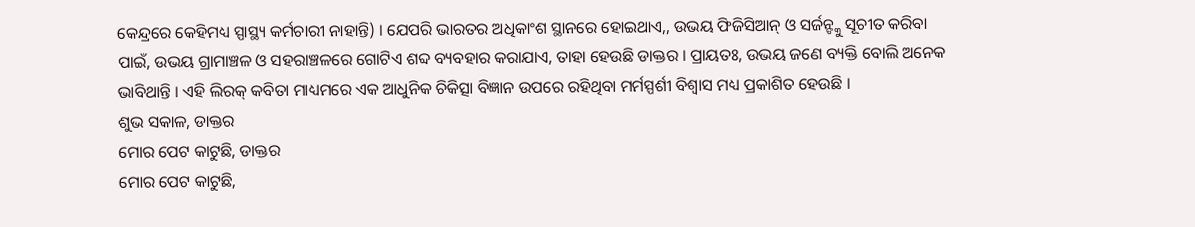କେନ୍ଦ୍ରରେ କେହିମଧ୍ୟ ସ୍ପାସ୍ଥ୍ୟ କର୍ମଚାରୀ ନାହାନ୍ତି) । ଯେପରି ଭାରତର ଅଧିକାଂଶ ସ୍ଥାନରେ ହୋଇଥାଏ,, ଉଭୟ ଫିଜିସିଆନ୍ ଓ ସର୍ଜନ୍ଙ୍କୁ ସୂଚୀତ କରିବା ପାଇଁ, ଉଭୟ ଗ୍ରାମାଞ୍ଚଳ ଓ ସହରାଞ୍ଚଳରେ ଗୋଟିଏ ଶବ୍ଦ ବ୍ୟବହାର କରାଯାଏ, ତାହା ହେଉଛି ଡାକ୍ତର । ପ୍ରାୟତଃ, ଉଭୟ ଜଣେ ବ୍ୟକ୍ତି ବୋଲି ଅନେକ ଭାବିଥାନ୍ତି । ଏହି ଲିରକ୍ କବିତା ମାଧ୍ୟମରେ ଏକ ଆଧୁନିକ ଚିକିତ୍ସା ବିଜ୍ଞାନ ଉପରେ ରହିଥିବା ମର୍ମସ୍ପର୍ଶୀ ବିଶ୍ୱାସ ମଧ୍ୟ ପ୍ରକାଶିତ ହେଉଛି ।
ଶୁଭ ସକାଳ, ଡାକ୍ତର
ମୋର ପେଟ କାଟୁଛି, ଡାକ୍ତର
ମୋର ପେଟ କାଟୁଛି,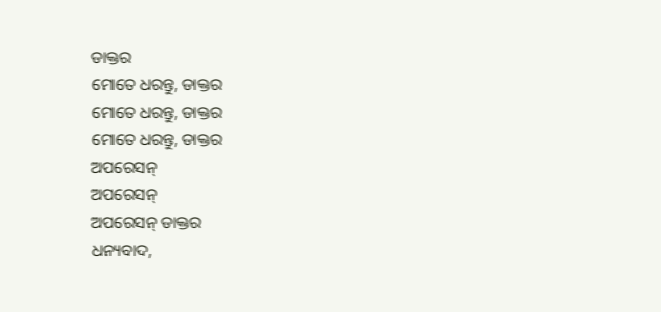ଡାକ୍ତର
ମୋତେ ଧରନ୍ତୁ, ଡାକ୍ତର
ମୋତେ ଧରନ୍ତୁ, ଡାକ୍ତର
ମୋତେ ଧରନ୍ତୁ, ଡାକ୍ତର
ଅପରେସନ୍
ଅପରେସନ୍
ଅପରେସନ୍ ଡାକ୍ତର
ଧନ୍ୟବାଦ,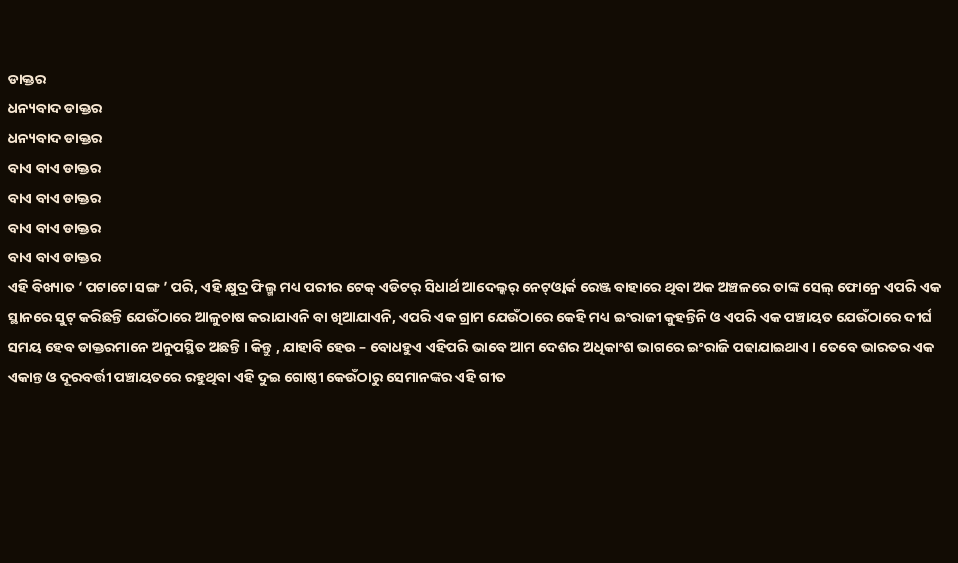ଡାକ୍ତର
ଧନ୍ୟବାଦ ଡାକ୍ତର
ଧନ୍ୟବାଦ ଡାକ୍ତର
ବାଏ ବାଏ ଡାକ୍ତର
ବାଏ ବାଏ ଡାକ୍ତର
ବାଏ ବାଏ ଡାକ୍ତର
ବାଏ ବାଏ ଡାକ୍ତର
ଏହି ବିଖ୍ୟାତ ‘ ପଟାଟୋ ସଙ୍ଗ ’ ପରି, ଏହି କ୍ଷୁଦ୍ର ଫିଲ୍ମ ମଧ୍ୟ ପରୀର ଟେକ୍ ଏଡିଟର୍ ସିଧାର୍ଥ ଆଦେଲ୍କର୍ ନେଟ୍ଓ୍ୱାର୍କ ରେଞ୍ଜ ବାହାରେ ଥିବା ଅକ ଅଞ୍ଚଳରେ ତାଙ୍କ ସେଲ୍ ଫୋନ୍ରେ ଏପରି ଏକ ସ୍ଥାନରେ ସୁଟ୍ କରିଛନ୍ତି ଯେଉଁଠାରେ ଆଳୁଚାଷ କରାଯାଏନି ବା ଖିଆଯାଏନି, ଏପରି ଏକ ଗ୍ରାମ ଯେଉଁଠାରେ କେହି ମଧ୍ୟ ଇଂରାଜୀ କୁହନ୍ତିନି ଓ ଏପରି ଏକ ପଞ୍ଚାୟତ ଯେଉଁଠାରେ ଦୀର୍ଘ ସମୟ ହେବ ଡାକ୍ତରମାନେ ଅନୁପସ୍ଥିତ ଅଛନ୍ତି । କିନ୍ତୁ , ଯାହାବି ହେଉ – ବୋଧହୁଏ ଏହିପରି ଭାବେ ଆମ ଦେଶର ଅଧିକାଂଶ ଭାଗରେ ଇଂରାଜି ପଢାଯାଇଥାଏ । ତେବେ ଭାରତର ଏକ ଏକାନ୍ତ ଓ ଦୂରବର୍ତ୍ତୀ ପଞ୍ଚାୟତରେ ରହୁଥିବା ଏହି ଦୁଇ ଗୋଷ୍ଠୀ କେଉଁଠାରୁ ସେମାନଙ୍କର ଏହି ଗୀତ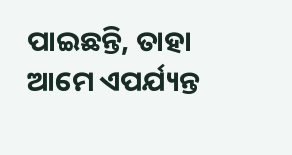ପାଇଛନ୍ତି, ତାହା ଆମେ ଏପର୍ଯ୍ୟନ୍ତ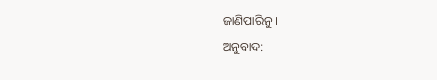ଜାଣିପାରିନୁ ।
ଅନୁବାଦ: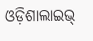ଓଡ଼ିଶାଲାଇଭ୍